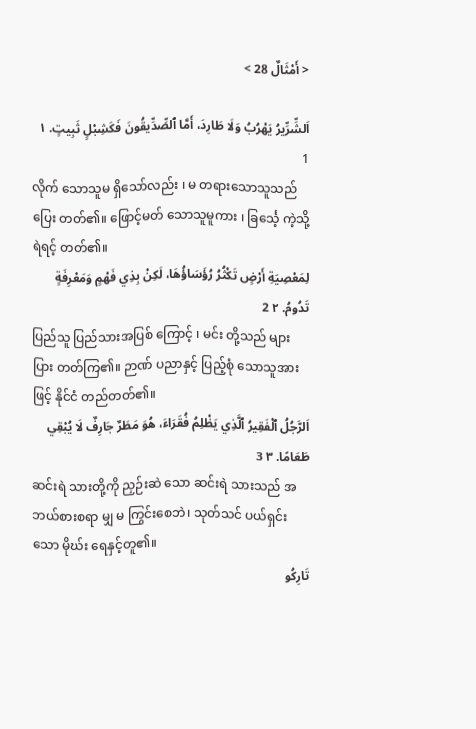< أَمْثَالٌ 28 >

اَلشِّرِّيرُ يَهْرُبُ وَلَا طَارِدَ، أَمَّا ٱلصِّدِّيقُونَ فَكَشِبْلٍ ثَبِيتٍ. ١ 1
လိုက် သောသူမ ရှိသော်လည်း ၊ မ တရားသောသူသည် ပြေး တတ်၏။ ဖြောင့်မတ် သောသူမူကား ၊ ခြင်္သေ့ ကဲ့သို့ ရဲရင့် တတ်၏။
لِمَعْصِيَةِ أَرْضٍ تَكْثُرُ رُؤَسَاؤُهَا، لَكِنْ بِذِي فَهْمٍ وَمَعْرِفَةٍ تَدُومُ. ٢ 2
ပြည်သူ ပြည်သားအပြစ် ကြောင့် ၊ မင်း တို့သည် များပြား တတ်ကြ၏။ ဉာဏ် ပညာနှင့် ပြည့်စုံ သောသူအားဖြင့် နိုင်ငံ တည်တတ်၏။
اَلرَّجُلُ ٱلْفَقِيرُ ٱلَّذِي يَظْلِمُ فُقَرَاءَ، هُوَ مَطَرٌ جَارِفٌ لَا يُبْقِي طَعَامًا. ٣ 3
ဆင်းရဲ သားတို့ကို ညှဉ်းဆဲ သော ဆင်းရဲ သားသည် အဘယ်စားစရာ မျှ မ ကြွင်းစေဘဲ၊ သုတ်သင် ပယ်ရှင်း သော မိုဃ်း ရေနှင့်တူ၏။
تَارِكُو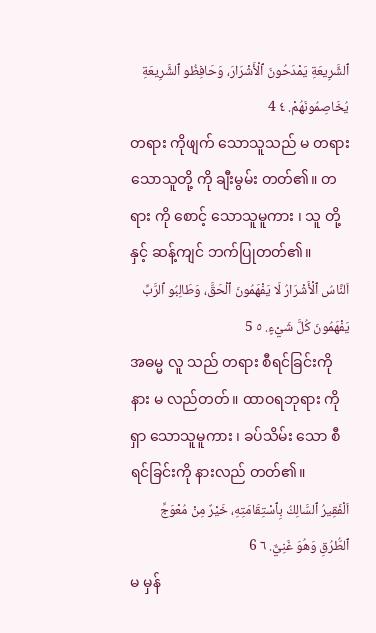ٱلشَّرِيعَةِ يَمْدَحُونَ ٱلْأَشْرَارَ، وَحَافِظُو ٱلشَّرِيعَةِ يُخَاصِمُونَهُمْ. ٤ 4
တရား ကိုဖျက် သောသူသည် မ တရားသောသူတို့ ကို ချီးမွမ်း တတ်၏။ တရား ကို စောင့် သောသူမူကား ၊ သူ တို့နှင့် ဆန့်ကျင် ဘက်ပြုတတ်၏။
اَلنَّاسُ ٱلْأَشْرَارُ لَا يَفْهَمُونَ ٱلْحَقَّ، وَطَالِبُو ٱلرَّبِّ يَفْهَمُونَ كُلَّ شَيْءٍ. ٥ 5
အဓမ္မ လူ သည် တရား စီရင်ခြင်းကို နား မ လည်တတ်။ ထာဝရဘုရား ကို ရှာ သောသူမူကား ၊ ခပ်သိမ်း သော စီရင်ခြင်းကို နားလည် တတ်၏။
اَلْفَقِيرُ ٱلسَّالِكُ بِٱسْتِقَامَتِهِ، خَيْرٌ مِنْ مُعْوَجِّ ٱلطُّرُقِ وَهُوَ غَنِيٌّ. ٦ 6
မ မှန်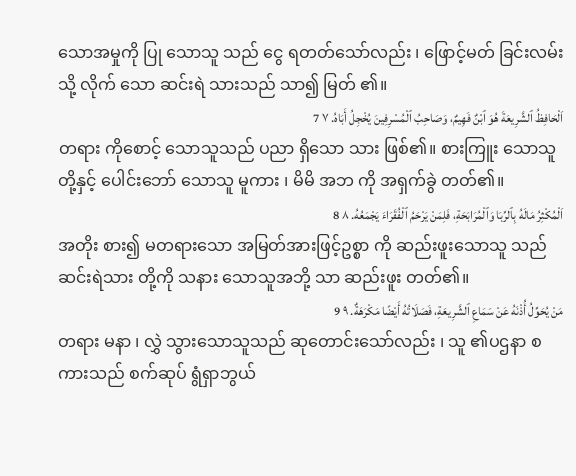သောအမှုကို ပြု သောသူ သည် ငွေ ရတတ်သော်လည်း ၊ ဖြောင့်မတ် ခြင်းလမ်းသို့ လိုက် သော ဆင်းရဲ သားသည် သာ၍ မြတ် ၏။
اَلْحَافِظُ ٱلشَّرِيعَةَ هُوَ ٱبْنٌ فَهِيمٌ، وَصَاحِبُ ٱلْمُسْرِفِينَ يُخْجِلُ أَبَاهُ. ٧ 7
တရား ကိုစောင့် သောသူသည် ပညာ ရှိသော သား ဖြစ်၏။ စားကြူး သောသူတို့နှင့် ပေါင်းဘော် သောသူ မူကား ၊ မိမိ အဘ ကို အရှက်ခွဲ တတ်၏။
اَلْمُكْثِرُ مَالَهُ بِٱلرِّبَا وَٱلْمُرَابَحَةِ، فَلِمَنْ يَرْحَمُ ٱلْفُقَرَاءَ يَجْمَعُهُ. ٨ 8
အတိုး စား၍ မတရားသော အမြတ်အားဖြင့်ဥစ္စာ ကို ဆည်းဖူးသောသူ သည် ဆင်းရဲသား တို့ကို သနား သောသူအဘို့ သာ ဆည်းဖူး တတ်၏။
مَنْ يُحَوِّلُ أُذْنَهُ عَنْ سَمَاعِ ٱلشَّرِيعَةِ، فَصَلَاتُهُ أَيْضًا مَكْرَهَةٌ. ٩ 9
တရား မနာ ၊ လွှဲ သွားသောသူသည် ဆုတောင်းသော်လည်း ၊ သူ ၏ပဌနာ စကားသည် စက်ဆုပ် ရွံရှာဘွယ်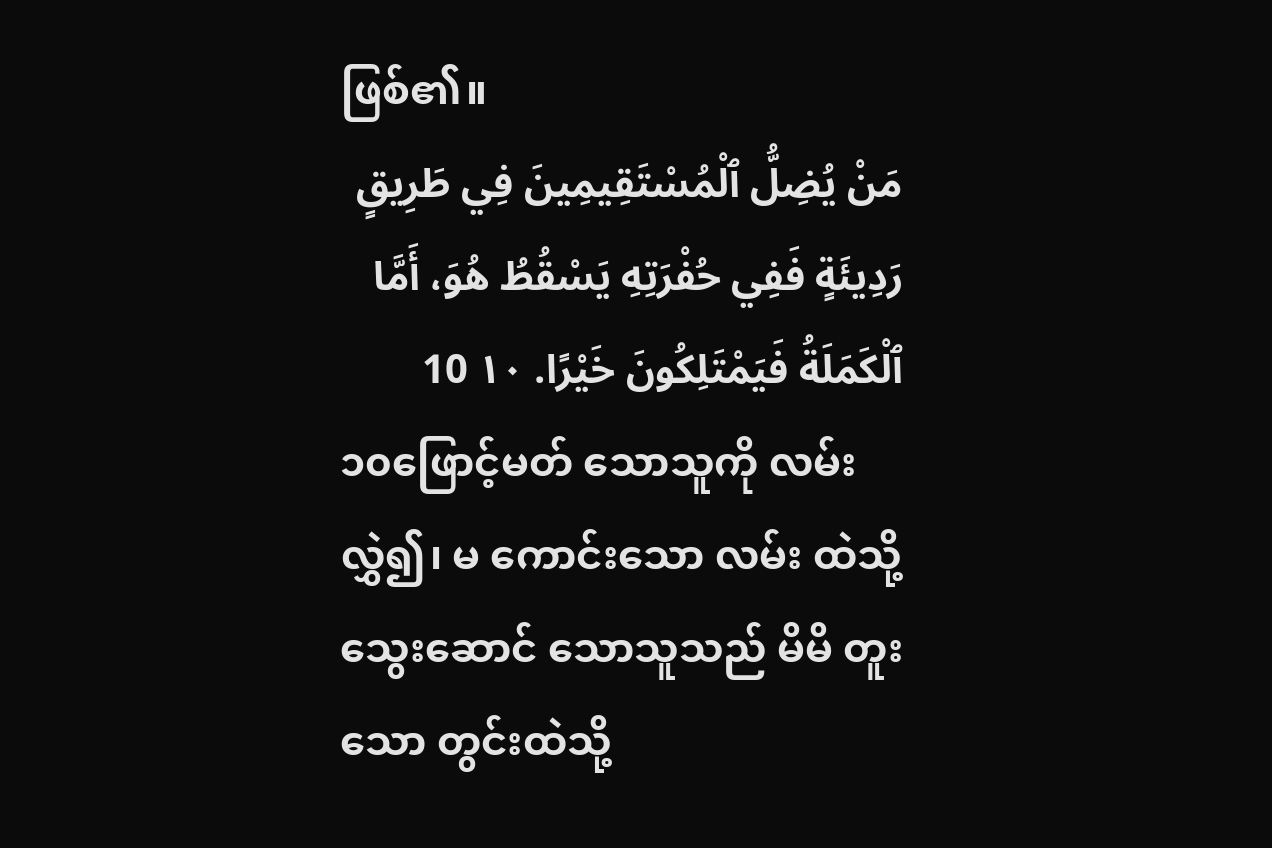ဖြစ်၏။
مَنْ يُضِلُّ ٱلْمُسْتَقِيمِينَ فِي طَرِيقٍ رَدِيئَةٍ فَفِي حُفْرَتِهِ يَسْقُطُ هُوَ، أَمَّا ٱلْكَمَلَةُ فَيَمْتَلِكُونَ خَيْرًا. ١٠ 10
၁၀ဖြောင့်မတ် သောသူကို လမ်းလွှဲ၍၊ မ ကောင်းသော လမ်း ထဲသို့ သွေးဆောင် သောသူသည် မိမိ တူး သော တွင်းထဲသို့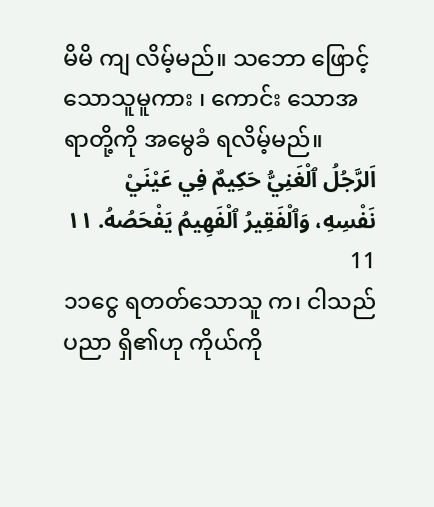မိမိ ကျ လိမ့်မည်။ သဘော ဖြောင့်သောသူမူကား ၊ ကောင်း သောအရာတို့ကို အမွေခံ ရလိမ့်မည်။
اَلرَّجُلُ ٱلْغَنِيُّ حَكِيمٌ فِي عَيْنَيْ نَفْسِهِ، وَٱلْفَقِيرُ ٱلْفَهِيمُ يَفْحَصُهُ. ١١ 11
၁၁ငွေ ရတတ်သောသူ က၊ ငါသည်ပညာ ရှိ၏ဟု ကိုယ်ကို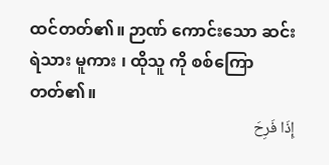ထင်တတ်၏။ ဉာဏ် ကောင်းသော ဆင်းရဲသား မူကား ၊ ထိုသူ ကို စစ်ကြော တတ်၏။
إِذَا فَرِحَ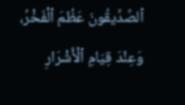ٱلصِّدِّيقُونَ عَظُمَ ٱلْفَخْرُ، وَعِنْدَ قِيَامِ ٱلْأَشْرَارِ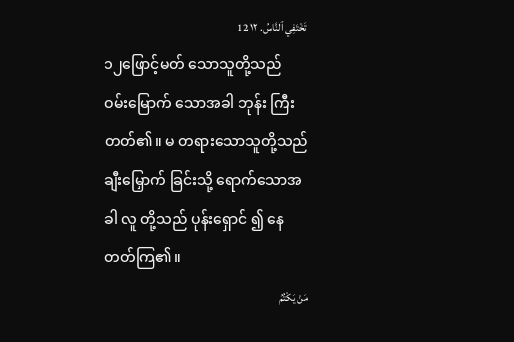تَخْتَفِي ٱلنَّاسُ. ١٢ 12
၁၂ဖြောင့်မတ် သောသူတို့သည် ဝမ်းမြောက် သောအခါ ဘုန်း ကြီး တတ်၏။ မ တရားသောသူတို့သည် ချီးမြှောက် ခြင်းသို့ ရောက်သောအခါ လူ တို့သည် ပုန်းရှောင် ၍ နေတတ်ကြ၏။
مَنْ يَكْتُمُ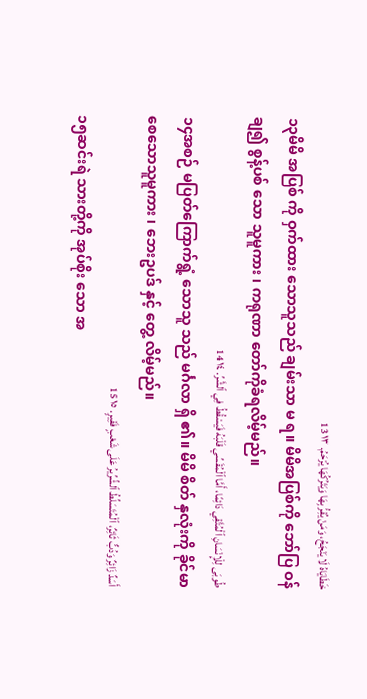خَطَايَاهُ لَا يَنْجَحُ، وَمَنْ يُقِرُّ بِهَا وَيَتْرُكُهَا يُرْحَمُ. ١٣ 13
၁၃မိမိ အပြစ် ကို ဝှက်ထား သောသူသည် ချမ်းသာ မ ရ။ မိမိအပြစ်ကို ဘော်ပြ ဝန်ချ၍ စွန့်ပစ် သော သူမူကား ၊ ကရုဏာ တော်ကိုခံရလိမ့်မည်။
طُوبَى لِلْإِنْسَانِ ٱلْمُتَّقِي دَائِمًا، أَمَّا ٱلْمُقَسِّي قَلْبَهُ فَيَسْقُطُ فِي ٱلشَّرِّ. ١٤ 14
၁၄အစဉ် မပြတ်ကြောက်ရွံ့ သောသူ သည် မင်္ဂလာ ရှိ ၏။ မိမိ စိတ် နှလုံးကို ခိုင်မာ စေသောသူမူကား ၊ ဘေးဥပဒ် နှင့် တွေ့ လိမ့်မည်။
أَسَدٌ زَائِرٌ وَدُبٌّ ثَائِرٌ، ٱلْمُتَسَلِّطُ ٱلشِّرِّيرُ عَلَى شَعْبٍ فَقِيرٍ. ١٥ 15
၁၅ဆင်းရဲ သားတို့ကို အုပ်စိုး သော အ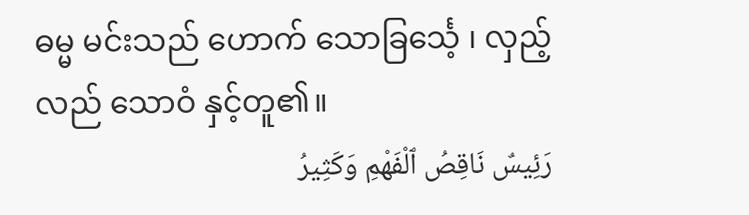ဓမ္မ မင်းသည် ဟောက် သောခြင်္သေ့ ၊ လှည့်လည် သောဝံ နှင့်တူ၏။
رَئِيسٌ نَاقِصُ ٱلْفَهْمِ وَكَثِيرُ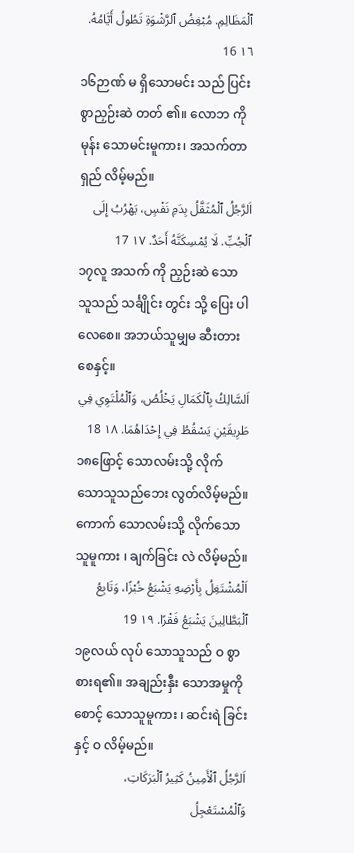ٱلْمَظَالِمِ. مُبْغِضُ ٱلرَّشْوَةِ تَطُولُ أَيَّامُهُ. ١٦ 16
၁၆ဉာဏ် မ ရှိသောမင်း သည် ပြင်း စွာညှဉ်းဆဲ တတ် ၏။ လောဘ ကို မုန်း သောမင်းမူကား၊ အသက်တာ ရှည် လိမ့်မည်။
اَلرَّجُلُ ٱلْمُثَقَّلُ بِدَمِ نَفْسٍ، يَهْرُبُ إِلَى ٱلْجُبِّ. لَا يُمْسِكَنَّهُ أَحَدٌ. ١٧ 17
၁၇လူ အသက် ကို ညှဉ်းဆဲ သောသူသည် သင်္ချိုင်း တွင်း သို့ ပြေး ပါလေစေ။ အဘယ်သူမျှမ ဆီးတား စေနှင့်။
اَلسَّالِكُ بِٱلْكَمَالِ يَخْلُصُ، وَٱلْمُلْتَوِي فِي طَرِيقَيْنِ يَسْقُطُ فِي إِحْدَاهُمَا. ١٨ 18
၁၈ဖြောင့် သောလမ်းသို့ လိုက် သောသူသည်ဘေး လွတ်လိမ့်မည်။ ကောက် သောလမ်းသို့ လိုက်သောသူမူကား ၊ ချက်ခြင်း လဲ လိမ့်မည်။
اَلْمُشْتَغِلُ بِأَرْضِهِ يَشْبَعُ خُبْزًا، وَتَابِعُ ٱلْبَطَّالِينَ يَشْبَعُ فَقْرًا. ١٩ 19
၁၉လယ် လုပ် သောသူသည် ဝ စွာစားရ၏။ အချည်းနှီး သောအမှုကို စောင့် သောသူမူကား ၊ ဆင်းရဲ ခြင်းနှင့် ဝ လိမ့်မည်။
اَلرَّجُلُ ٱلْأَمِينُ كَثِيرُ ٱلْبَرَكَاتِ، وَٱلْمُسْتَعْجِلُ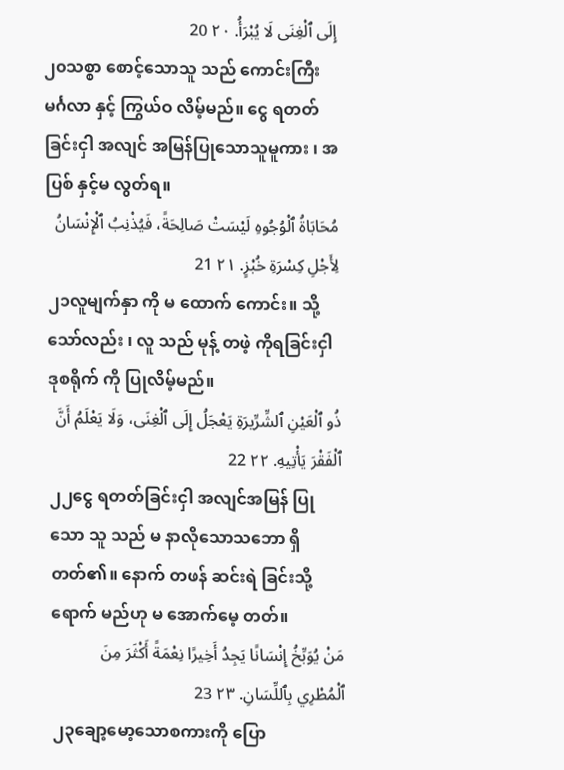إِلَى ٱلْغِنَى لَا يُبْرَأُ. ٢٠ 20
၂၀သစ္စာ စောင့်သောသူ သည် ကောင်းကြီး မင်္ဂလာ နှင့် ကြွယ်ဝ လိမ့်မည်။ ငွေ ရတတ်ခြင်းငှါ အလျင် အမြန်ပြုသောသူမူကား ၊ အပြစ် နှင့်မ လွတ်ရ။
مُحَابَاةُ ٱلْوُجُوهِ لَيْسَتْ صَالِحَةً، فَيُذْنِبُ ٱلْإِنْسَانُ لِأَجْلِ كِسْرَةِ خُبْزٍ. ٢١ 21
၂၁လူမျက်နှာ ကို မ ထောက် ကောင်း။ သို့သော်လည်း ၊ လူ သည် မုန့် တဖဲ့ ကိုရခြင်းငှါ ဒုစရိုက် ကို ပြုလိမ့်မည်။
ذُو ٱلْعَيْنِ ٱلشِّرِّيرَةِ يَعْجَلُ إِلَى ٱلْغِنَى، وَلَا يَعْلَمُ أَنَّ ٱلْفَقْرَ يَأْتِيهِ. ٢٢ 22
၂၂ငွေ ရတတ်ခြင်းငှါ အလျင်အမြန် ပြုသော သူ သည် မ နာလိုသောသဘော ရှိတတ်၏။ နောက် တဖန် ဆင်းရဲ ခြင်းသို့ ရောက် မည်ဟု မ အောက်မေ့ တတ်။
مَنْ يُوَبِّخُ إِنْسَانًا يَجِدُ أَخِيرًا نِعْمَةً أَكْثَرَ مِنَ ٱلْمُطْرِي بِٱللِّسَانِ. ٢٣ 23
၂၃ချော့မော့သောစကားကို ပြော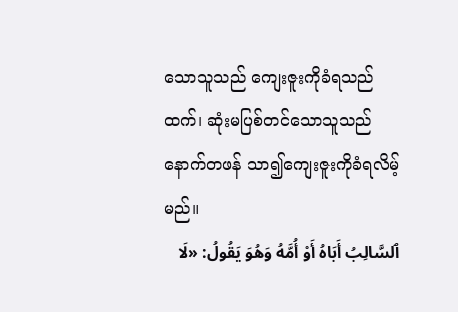သောသူသည် ကျေးဇူးကိုခံရသည်ထက်၊ ဆုံးမပြစ်တင်သောသူသည် နောက်တဖန် သာ၍ကျေးဇူးကိုခံရလိမ့်မည်။
ٱلسَّالِبُ أَبَاهُ أَوْ أُمَّهُ وَهُوَ يَقُولُ: «لَا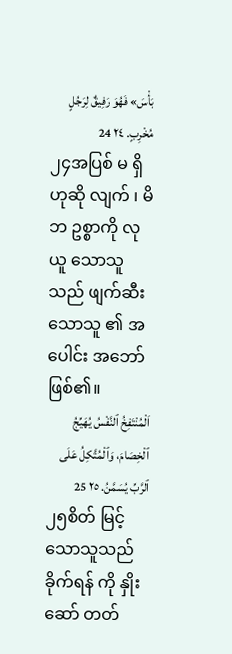بَأْسَ» فَهُوَ رَفِيقٌ لِرَجُلٍ مُخْرِبٍ. ٢٤ 24
၂၄အပြစ် မ ရှိဟုဆို လျက် ၊ မိဘ ဥစ္စာကို လုယူ သောသူသည် ဖျက်ဆီး သောသူ ၏ အပေါင်း အဘော်ဖြစ်၏။
اَلْمُنْتَفِخُ ٱلنَّفْسُ يُهَيِّجُ ٱلْخِصَامَ، وَٱلْمُتَّكِلُ عَلَى ٱلرَّبِّ يُسَمَّنُ. ٢٥ 25
၂၅စိတ် မြင့် သောသူသည် ခိုက်ရန် ကို နှိုးဆော် တတ်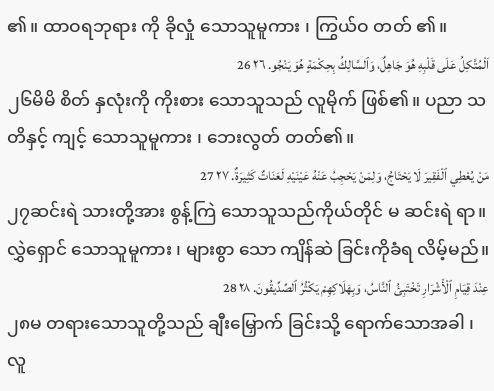၏။ ထာဝရဘုရား ကို ခိုလှုံ သောသူမူကား ၊ ကြွယ်ဝ တတ် ၏။
اَلْمُتَّكِلُ عَلَى قَلْبِهِ هُوَ جَاهِلٌ، وَٱلسَّالِكُ بِحِكْمَةٍ هُوَ يَنْجُو. ٢٦ 26
၂၆မိမိ စိတ် နှလုံးကို ကိုးစား သောသူသည် လူမိုက် ဖြစ်၏။ ပညာ သတိနှင့် ကျင့် သောသူမူကား ၊ ဘေးလွတ် တတ်၏။
مَنْ يُعْطِي ٱلْفَقِيرَ لَا يَحْتَاجُ، وَلِمَنْ يَحْجِبُ عَنْهُ عَيْنَيْهِ لَعَنَاتٌ كَثِيرَةٌ. ٢٧ 27
၂၇ဆင်းရဲ သားတို့အား စွန့်ကြဲ သောသူသည်ကိုယ်တိုင် မ ဆင်းရဲ ရာ။ လွှဲရှောင် သောသူမူကား ၊ များစွာ သော ကျိန်ဆဲ ခြင်းကိုခံရ လိမ့်မည်။
عِنْدَ قِيَامِ ٱلْأَشْرَارِ تَخْتَبِئُ ٱلنَّاسُ، وَبِهَلَاكِهِمْ يَكْثُرُ ٱلصِّدِّيقُونَ. ٢٨ 28
၂၈မ တရားသောသူတို့သည် ချီးမြှောက် ခြင်းသို့ ရောက်သောအခါ ၊ လူ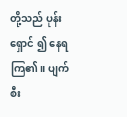တို့သည် ပုန်းရှောင် ၍ နေရကြ၏။ ပျက်စီး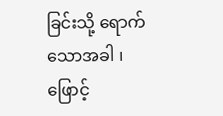ခြင်းသို့ ရောက်သောအခါ ၊ ဖြောင့်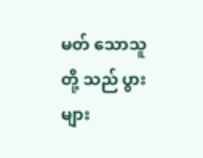မတ် သောသူတို့ သည် ပွားများ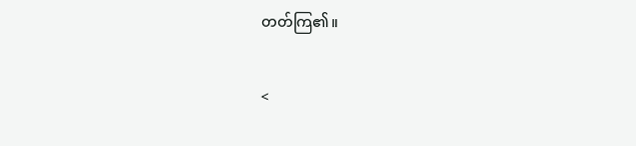တတ်ကြ၏။

<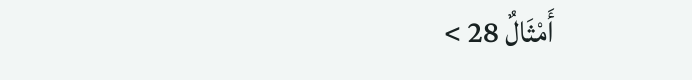أَمْثَالٌ 28 >